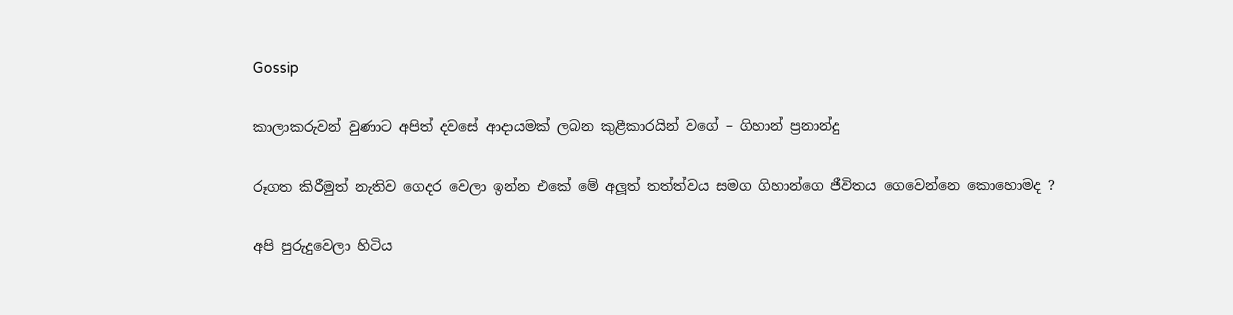Gossip

කාලාකරුවන් වුණාට අපිත් දවසේ ආදායමක් ලබන කුළීකාරයින් වගේ – ගිහාන් ප්‍රනාන්දු

රූගත කිරීමුත් නැතිව ගෙදර වෙලා ඉන්න එකේ මේ අලූත් තත්ත්වය සමග ගිහාන්ගෙ ජීවිතය ගෙවෙන්නෙ කොහොමද ?

අපි පුරුදුවෙලා හිටිය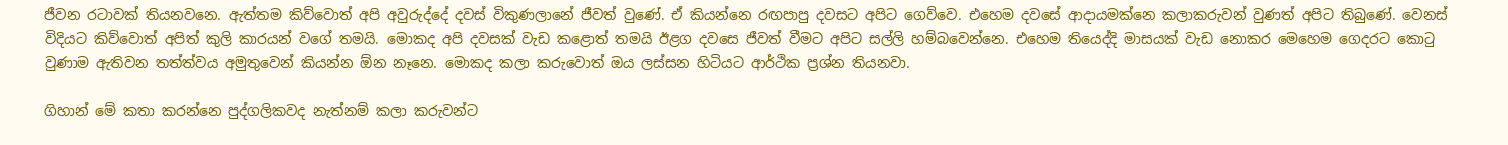ජීවන රටාවක් තියනවනෙ. ඇත්තම කිව්වොත් අපි අවුරුද්දේ දවස් විකුණලානේ ජීවත් වුණේ. ඒ කියන්නෙ රඟපාපු දවසට අපිට ගෙව්වෙ. එහෙම දවසේ ආදායමක්නෙ කලාකරුවන් වුණත් අපිට තිබුණේ. වෙනස් විදියට කිව්වොත් අපිත් කුලි කාරයන් වගේ තමයි. මොකද අපි දවසක් වැඩ කළොත් තමයි ඊළග දවසෙ ජීවත් වීමට අපිට සල්ලි හම්බවෙන්නෙ. එහෙම තියෙද්දි මාසයක් වැඩ නොකර මෙහෙම ගෙදරට කොටු වුණාම ඇතිවන තත්ත්වය අමුතුවෙන් කියන්න ඕන නෑනෙ. මොකද කලා කරුවොත් ඔය ලස්සන හිටියට ආර්ථික ප්‍රශ්න තියනවා.

ගිහාන් මේ කතා කරන්නෙ පුද්ගලිකවද නැත්නම් කලා කරුවන්ට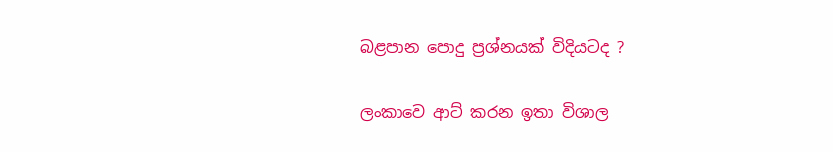බළපාන පොදු ප්‍රශ්නයක් විදියටද ?

ලංකාවෙ ආට් කරන ඉතා විශාල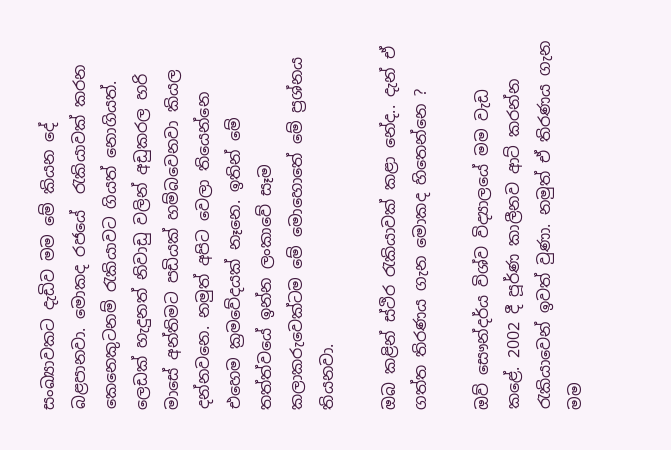සංඛ්‍යාවකට දැඩිව මම මේ කියන දේ බළපානවා. මොකද රජයේ  රැකියාවක් කරන කෙනෙකුටනම් රැකියාවට ගියත් නොගියත්. ලෙඩක් හැදුනත් නිවාඩු වලින් අඩුකරල හරි මාසේ අන්තිමට පඩියක් හම්බවෙනවා කියල දන්නවනෙ. නමුත් අපිට වෙලා තියෙන්නෙ එහෙම ක්‍රමවේදයක් නෑනෙ. ඉතින් මේ තත්ත්වයේ ඉන්න ලංකාවේ සෑම කලාකරුවෙක්ටම මේ මොහොතේ මේ ප්‍රශ්නය තියනවා.

ඔබ කළින් ස්ථිර රැකියාවක් කළා නේද.. දැන් ඒ ගත්ත තිරණය ගැන මොකද හිතෙන්නෙ ?

ඔව් සෞන්දර්ය විශ්ව විද්‍යාලයේ මම වැඩ කළේ. 2002 දී පූර්ණ කාලීනව ආට් කරන්න රැකියාවෙන් ඉවත් වුණා. නමුත් ඒ තිරණය ගැන මම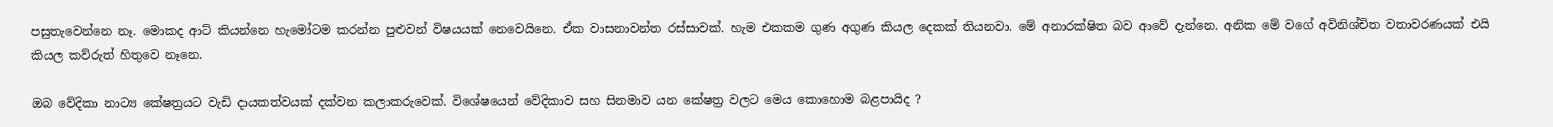පසුතැවෙන්නෙ නෑ. මොකද ආට් කියන්නෙ හැමෝටම කරන්න පුළුවන් විෂයයක් නෙවෙයිනෙ. ඒක වාසනාවන්ත රස්සාවක්. හැම එකකම ගුණ අගුණ කියල දෙකක් තියනවා. මේ අනාරක්ෂිත බව ආවේ දැන්නෙ. අනික මේ වගේ අවිනිශ්චිත වතාවරණයක් එයි කියල කව්රුත් හිතුවෙ නෑනෙ.

ඔබ වේදිකා නාට්‍ය කේෂත්‍රයට වැඩි දායකත්වයක් දක්වන කලාකරුවෙක්. විශේෂයෙන් වේදිකාව සහ සිනමාව යන කේෂත්‍ර වලට මෙය කොහොම බළපායිද ?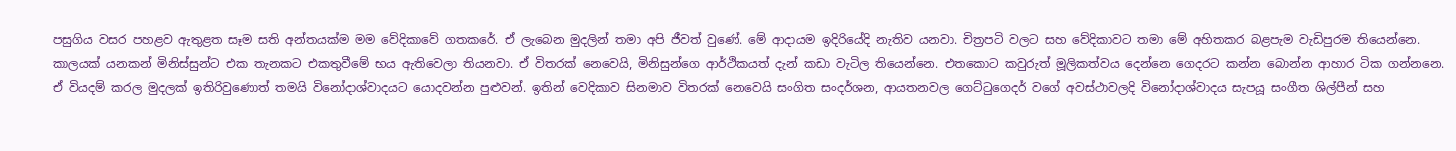පසුගිය වසර පහළව ඇතුළත සෑම සති අන්තයක්ම මම වේදිකාවේ ගතකරේ. ඒ ලැබෙන මුදලින් තමා අපි ජීවත් වුණේ. මේ ආදායම ඉදිරියේදි නැතිව යනවා. චිත්‍රපටි වලට සහ වේදිකාවට තමා මේ අහිතකර බළපැම වැඩිපුරම තියෙන්නෙ. කාලයක් යනකන් මිනිස්සුන්ට එක තැනකට එකතුවීමේ භය ඇතිවෙලා තියනවා. ඒ විතරක් නෙවෙයි, මිනිසුන්ගෙ ආර්ථිකයත් දැන් කඩා වැටිල තියෙන්නෙ. එතකොට කවුරුත් මූලිකත්වය දෙන්නෙ ගෙදරට කන්න බොන්න ආහාර ටික ගන්නනෙ. ඒ වියදම් කරල මුදලක් ඉතිරිවුණොත් තමයි විනෝදාශ්වාදයට යොදවන්න පුළුවන්. ඉතින් වෙදිකාව සිනමාව විතරක් නෙවෙයි සංගිත සංදර්ශන, ආයතනවල ගෙට්ටුගෙදර් වගේ අවස්ථාවලදි විනෝදාශ්වාදය සැපයූ සංගීත ශිල්පීන් සහ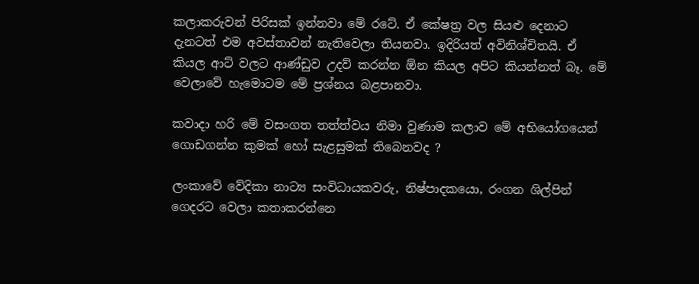කලාකරුවන් පිරිසක් ඉන්නවා මේ රටේ. ඒ කේෂත්‍ර වල සියළු දෙනාට දැනටත් එම අවස්තාවන් නැතිවෙලා තියනවා. ඉදිරියත් අවිනිශ්චිතයි. ඒ කියල ආට් වලට ආණ්ඩුව උදව් කරන්න ඕන කියල අපිට කියන්නත් බෑ. මේ වෙලාවේ හැමොටම මේ ප්‍රශ්නය බළපානවා.

කවාදා හරි මේ වසංගත තත්ත්වය නිමා වුණාම කලාව මේ අභියෝගයෙන් ගොඩගන්න කුමක් හෝ සැළසුමක් තිබෙනවද ?

ලංකාවේ වේදිකා නාට්‍ය සංවිධායකවරු, නිෂ්පාදකයො, රංගන ශිල්පින් ගෙදරට වෙලා කතාකරන්නෙ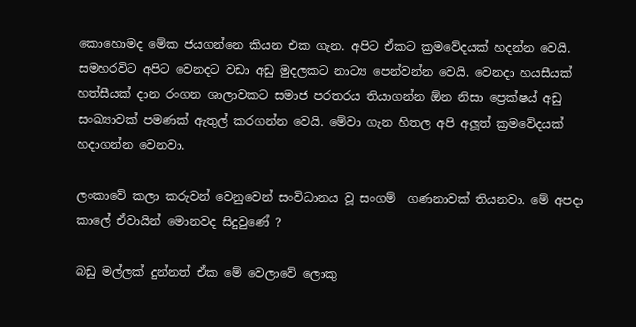කොහොමද මේක ජයගන්නෙ කියන එක ගැන. අපිට ඒකට ක්‍රමවේදයක් හදන්න වෙයි. සමහරවිට අපිට වෙනදට වඩා අඩු මුදලකට නාට්‍ය පෙන්වන්න වෙයි. වෙනදා හයසීයක් හත්සීයක් දාන රංගන ශාලාවකට සමාජ පරතරය තියාගන්න ඕන නිසා ප්‍රෙක්ෂය් අඩු සංඛ්‍යාවක් පමණක් ඇතුල් කරගන්න වෙයි. මේවා ගැන හිතල අපි අලූත් ක්‍රමවේදයක් හදාගන්න වෙනවා.

ලංකාවේ කලා කරුවන් වෙනුවෙන් සංවිධානය වූ සංගම්  ගණනාවක් තියනවා. මේ අපදා කාලේ ඒවායින් මොනවද සිදුවුණේ ?

බඩු මල්ලක් දුන්නත් ඒක මේ වෙලාවේ ලොකු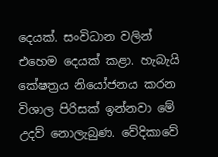දෙයක්. සංවිධාන වලින් එහෙම දෙයක් කළා. හැබැයි කේෂත්‍රය නියෝජනය කරන විශාල පිරිසක් ඉන්නවා මේ උදව් නොලැබුණ. වේදිකාවේ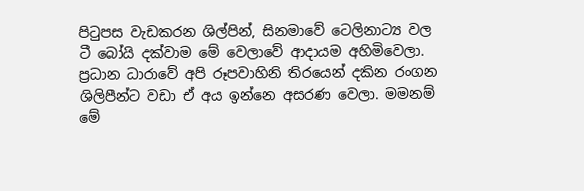පිටුපස වැඩකරන ශිල්පින්, සිනමාවේ ටෙලිනාට්‍ය වල ටී බෝයි දක්වාම මේ වෙලාවේ ආදායම අහිමිවෙලා. ප්‍රධාන ධාරාවේ අපි රූපවාහිනි තිරයෙන් දකින රංගන ශිලිපීන්ට වඩා ඒ අය ඉන්නෙ අසරණ වෙලා. මමනම් මේ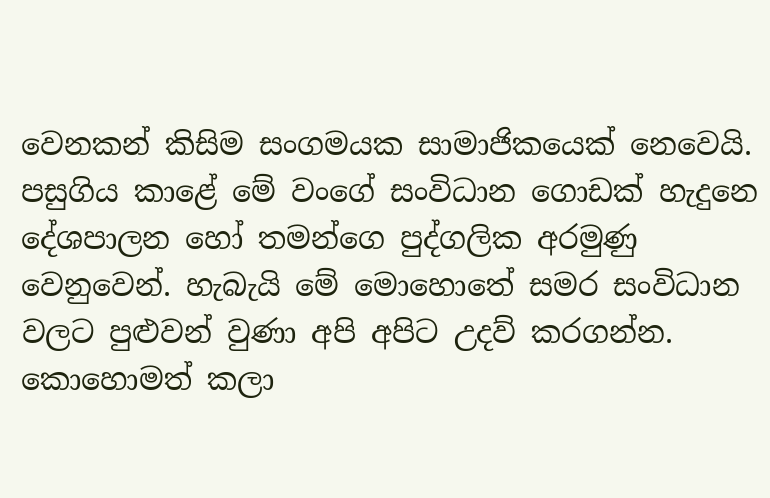වෙනකන් කිසිම සංගමයක සාමාජිකයෙක් නෙවෙයි. පසුගිය කාළේ මේ වංගේ සංවිධාන ගොඩක් හැදුනෙ දේශපාලන හෝ තමන්ගෙ පුද්ගලික අරමුණු වෙනුවෙන්. හැබැයි මේ මොහොතේ සමර සංවිධාන වලට පුළුවන් වුණා අපි අපිට උදව් කරගන්න. කොහොමත් කලා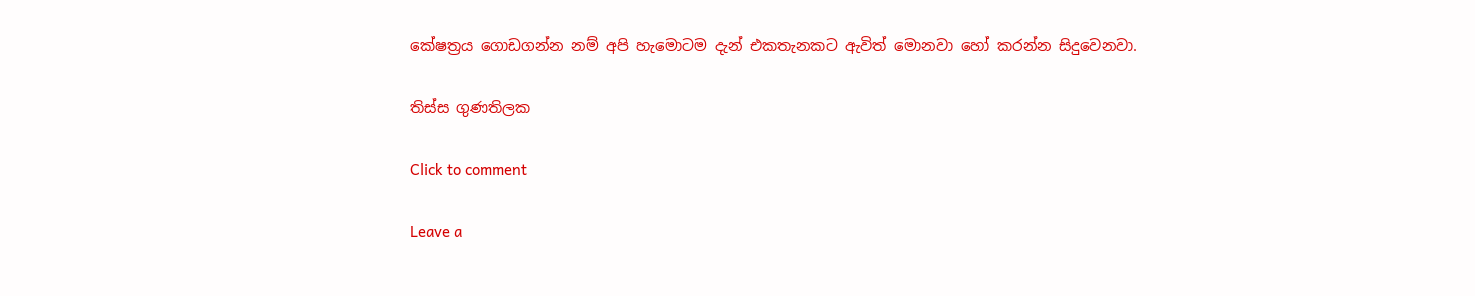කේෂත්‍රය ගොඩගන්න නම් අපි හැමොටම දැන් එකතැනකට ඇවිත් මොනවා හෝ කරන්න සිදුවෙනවා.

තිස්ස ගුණතිලක

Click to comment

Leave a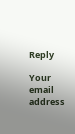Reply

Your email address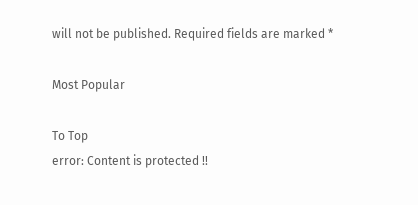will not be published. Required fields are marked *

Most Popular

To Top
error: Content is protected !!